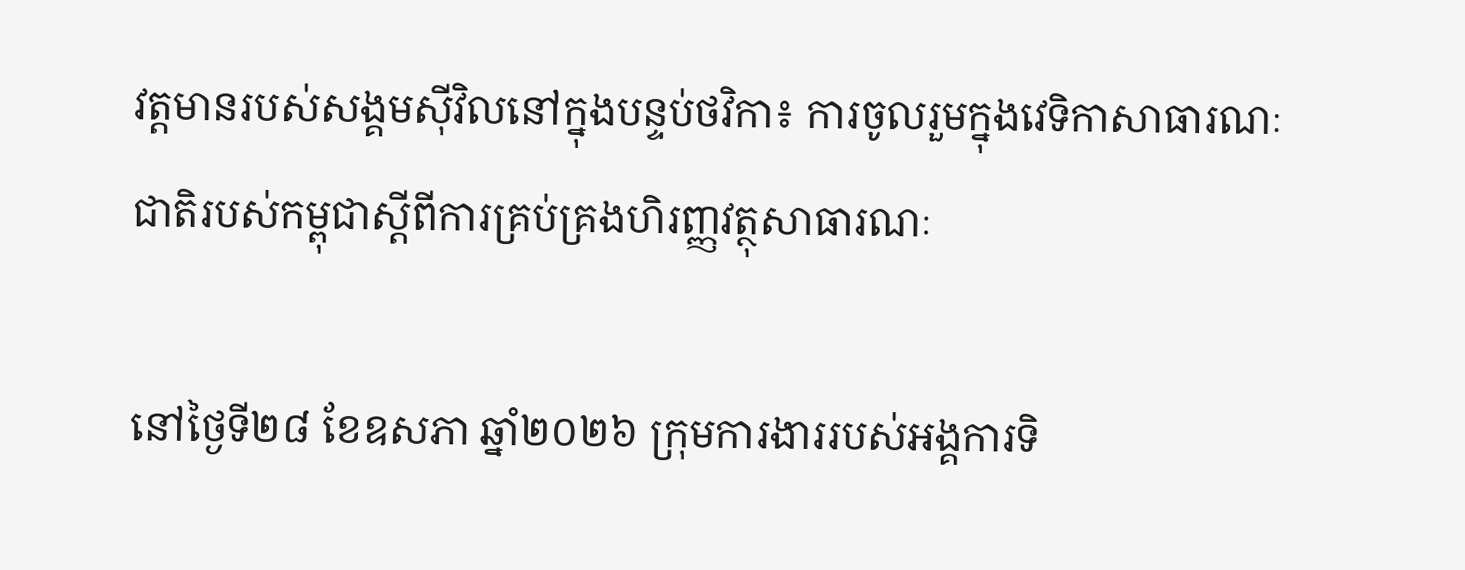វត្តមានរបស់សង្គមស៊ីវិលនៅក្នុងបន្ទប់ថវិកា៖ ការចូលរួមក្នុងវេទិកាសាធារណៈជាតិរបស់កម្ពុជាស្តីពីការគ្រប់គ្រងហិរញ្ញវត្ថុសាធារណៈ

នៅថ្ងៃទី២៨ ខែឧសភា ឆ្នាំ២០២៦ ក្រុមការងាររបស់អង្គការទិ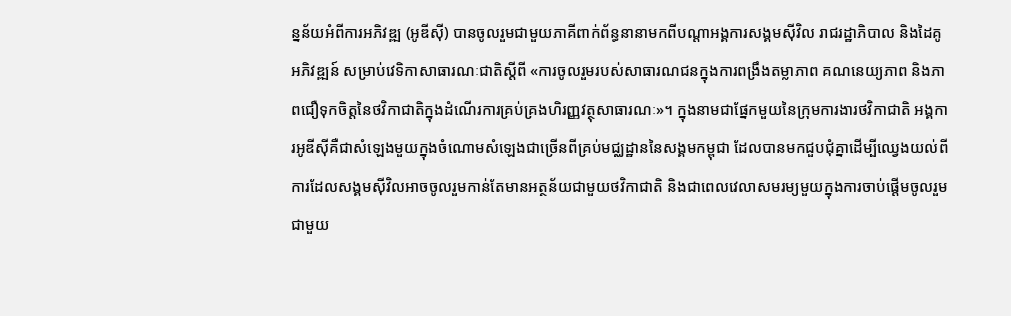ន្នន័យអំពីការអភិវឌ្ឍ (អូឌីស៊ី) បានចូលរួមជាមួយភាគីពាក់ព័ន្ធនានាមកពីបណ្ដាអង្គការសង្គមស៊ីវិល រាជរដ្ឋាភិបាល និងដៃគូអភិវឌ្ឍន៍ សម្រាប់វេទិកាសាធារណៈជាតិស្តីពី «ការចូលរួមរបស់សាធារណជនក្នុងការពង្រឹងតម្លាភាព គណនេយ្យភាព និងភាពជឿទុកចិត្តនៃថវិកាជាតិក្នុងដំណើរការគ្រប់គ្រងហិរញ្ញវត្ថុសាធារណៈ»។ ក្នុងនាមជាផ្នែកមួយនៃក្រុមការងារថវិកាជាតិ អង្គការអូឌីស៊ីគឺជាសំឡេងមួយក្នុងចំណោមសំឡេងជាច្រើនពីគ្រប់មជ្ឈដ្ឋាននៃសង្គមកម្ពុជា ដែលបានមកជួបជុំគ្នាដើម្បីឈ្វេងយល់ពីការដែលសង្គមស៊ីវិលអាចចូលរួមកាន់តែមានអត្ថន័យជាមួយថវិកាជាតិ និងជាពេលវេលាសមរម្យមួយក្នុងការចាប់ផ្ដើមចូលរួមជាមួយ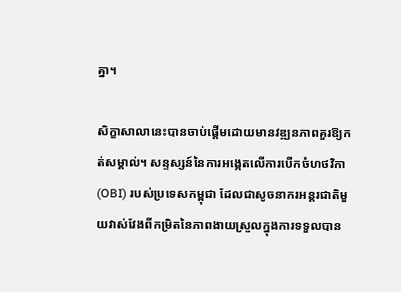គ្នា។

សិក្ខាសាលានេះបានចាប់ផ្ដើមដោយមានវឌ្ឍនភាពគួរឱ្យកត់សម្គាល់។ សន្ទស្សន៍នៃការអង្កេតលើការបើកចំហថវិកា (OBI) របស់ប្រទេសកម្ពុជា ដែលជាសូចនាករអន្តរជាតិមួយវាស់វែងពីកម្រិតនៃភាពងាយស្រួលក្នុងការទទួលបាន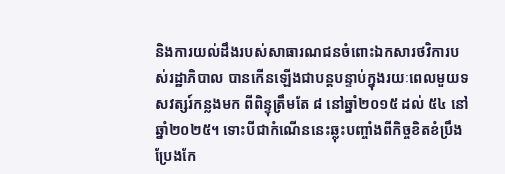និងការយល់ដឹងរបស់សាធារណជនចំពោះឯកសារថវិការបស់រដ្ឋាភិបាល បានកើនឡើងជាបន្តបន្ទាប់ក្នុងរយៈពេលមួយទសវត្សរ៍កន្លងមក ពីពិន្ទុត្រឹមតែ ៨ នៅឆ្នាំ២០១៥ ដល់ ៥៤ នៅឆ្នាំ២០២៥។ ទោះបីជាកំណើននេះឆ្លុះបញ្ចាំងពីកិច្ចខិតខំប្រឹងប្រែងកែ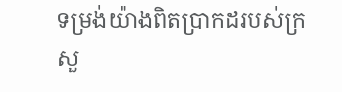ទម្រង់យ៉ាងពិតប្រាកដរបស់ក្រសួ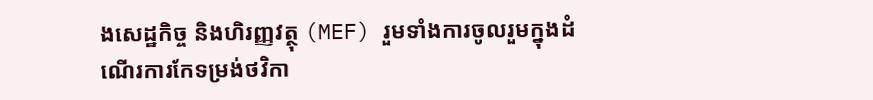ងសេដ្ឋកិច្ច និងហិរញ្ញវត្ថុ (MEF) រួមទាំងការចូលរួមក្នុងដំណើរការកែទម្រង់ថវិកា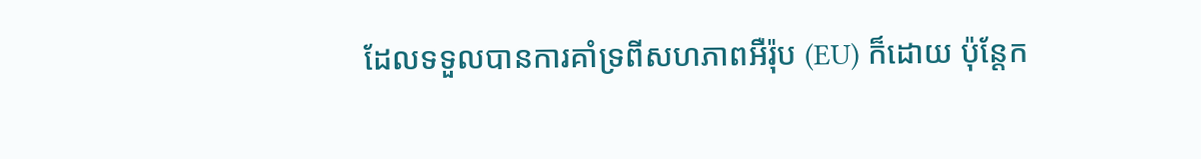ដែលទទួលបានការគាំទ្រពីសហភាពអឺរ៉ុប (EU) ក៏ដោយ ប៉ុន្តែក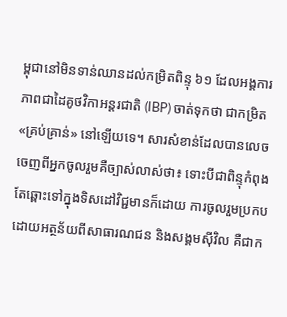ម្ពុជានៅមិនទាន់ឈានដល់កម្រិតពិន្ទុ ៦១ ដែលអង្គការភាពជាដៃគូថវិកាអន្តរជាតិ (IBP) ចាត់ទុកថា ជាកម្រិត «គ្រប់គ្រាន់» នៅឡើយទេ។ សារសំខាន់ដែលបានលេចចេញពីអ្នកចូលរួមគឺច្បាស់លាស់ថា៖ ទោះបីជាពិន្ទុកំពុងតែឆ្ពោះទៅក្នុងទិសដៅវិជ្ជមានក៏ដោយ ការចូលរួមប្រកបដោយអត្ថន័យពីសាធារណជន និងសង្គមស៊ីវិល គឺជាក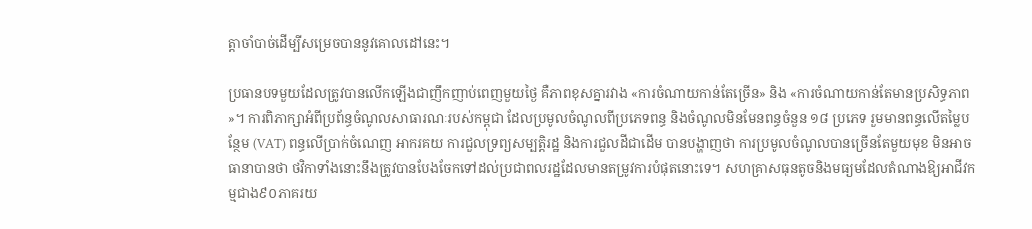ត្តាចាំបាច់ដើម្បីសម្រេចបាននូវគោលដៅនេះ។

ប្រធានបទមួយដែលត្រូវបានលើកឡើងជាញឹកញាប់ពេញមួយថ្ងៃ គឺភាពខុសគ្នារវាង «ការចំណាយកាន់តែច្រើន» និង «ការចំណាយកាន់តែមានប្រសិទ្ធភាព»។ ការពិភាក្សាអំពីប្រព័ន្ធចំណូលសាធារណៈរបស់កម្ពុជា ដែលប្រមូលចំណូលពីប្រភេទពន្ធ និងចំណូលមិនមែនពន្ធចំនួន ១៨ ប្រភេទ រួមមានពន្ធលើតម្លៃបន្ថែម (VAT) ពន្ធលើប្រាក់ចំណេញ អាករគយ ការជួលទ្រព្យសម្បត្តិរដ្ឋ និងការជួលដីជាដើម បានបង្ហាញថា ការប្រមូលចំណូលបានច្រើនតែមួយមុខ មិនអាចធានាបានថា ថវិកាទាំងនោះនឹងត្រូវបានបែងចែកទៅដល់ប្រជាពលរដ្ឋដែលមានតម្រូវការបំផុតនោះទេ។ សហគ្រាសធុនតូចនិងមធ្យមដែលតំណាងឱ្យអាជីវកម្មជាង៩០ភាគរយ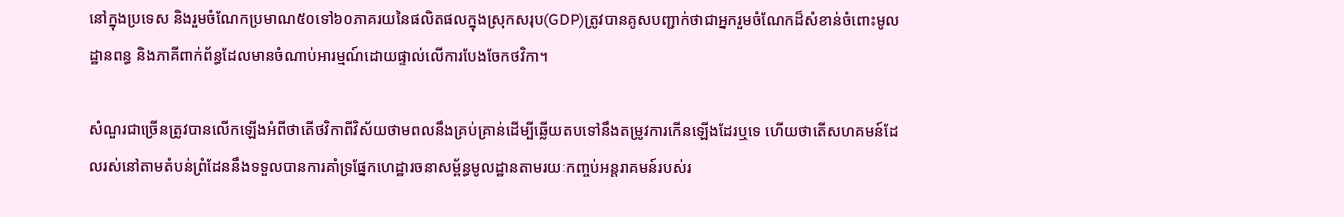នៅក្នុងប្រទេស និងរួមចំណែកប្រមាណ៥០ទៅ៦០ភាគរយនៃផលិតផលក្នុងស្រុកសរុប(GDP)ត្រូវបានគូសបញ្ជាក់ថាជាអ្នករួមចំណែកដ៏សំខាន់ចំពោះមូលដ្ឋានពន្ធ និងភាគីពាក់ព័ន្ធដែលមានចំណាប់អារម្មណ៍ដោយផ្ទាល់លើការបែងចែកថវិកា។

សំណួរជាច្រើនត្រូវបានលើកឡើងអំពីថាតើថវិកាពីវិស័យថាមពលនឹងគ្រប់គ្រាន់ដើម្បីឆ្លើយតបទៅនឹងតម្រូវការកើនឡើងដែរឬទេ ហើយថាតើសហគមន៍ដែលរស់នៅតាមតំបន់ព្រំដែននឹងទទួលបានការគាំទ្រផ្នែកហេដ្ឋារចនាសម្ព័ន្ធមូលដ្ឋានតាមរយៈកញ្ចប់អន្តរាគមន៍របស់រ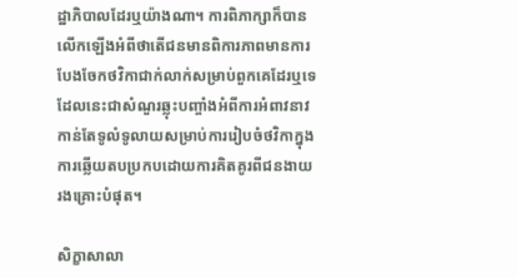ដ្ឋាភិបាលដែរឬយ៉ាងណា។ ការពិភាក្សាក៏បានលើកឡើងអំពីថាតើជនមានពិការភាពមានការបែងចែកថវិកាជាក់លាក់សម្រាប់ពួកគេដែរឬទេ ដែលនេះជាសំណួរឆ្លុះបញ្ចាំងអំពីការអំពាវនាវកាន់តែទូលំទូលាយសម្រាប់ការរៀបចំថវិកាក្នុងការឆ្លើយតបប្រកបដោយការគិតគូរពីជនងាយរងគ្រោះបំផុត។

សិក្ខាសាលា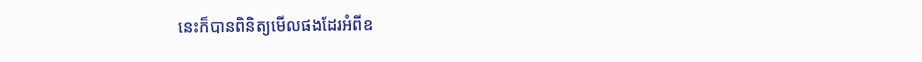នេះក៏បានពិនិត្យមើលផងដែរអំពីឧ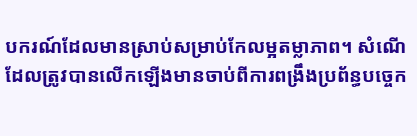បករណ៍ដែលមានស្រាប់សម្រាប់កែលម្អតម្លាភាព។ សំណើដែលត្រូវបានលើកឡើងមានចាប់ពីការពង្រឹងប្រព័ន្ធបច្ចេក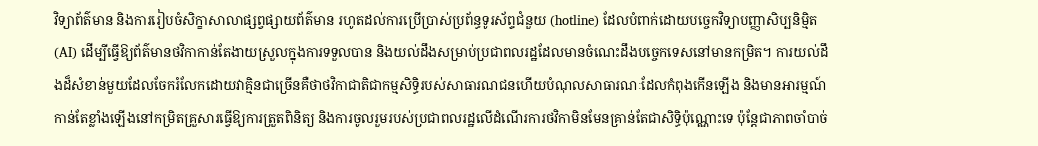វិទ្យាព័ត៌មាន និងការរៀបចំសិក្ខាសាលាផ្សព្វផ្សាយព័ត៌មាន រហូតដល់ការប្រើប្រាស់ប្រព័ន្ធទូរស័ព្ទជំនួយ (hotline) ដែលបំពាក់ដោយបច្ចេកវិទ្យាបញ្ញាសិប្បនិម្មិត (AI) ដើម្បីធ្វើឱ្យព័ត៌មានថវិកាកាន់តែងាយស្រួលក្នុងការទទួលបាន និងយល់ដឹងសម្រាប់ប្រជាពលរដ្ឋដែលមានចំណេះដឹងបច្ចេកទេសនៅមានកម្រិត។ ការយល់ដឹងដ៏សំខាន់មួយដែលចែករំលែកដោយវាគ្មិនជាច្រើនគឺថាថវិកាជាតិជាកម្មសិទ្ធិរបស់សាធារណជនហើយបំណុលសាធារណៈដែលកំពុងកើនឡើង និងមានអារម្មណ៍កាន់តែខ្លាំងឡើងនៅកម្រិតគ្រួសារធ្វើឱ្យការត្រួតពិនិត្យ និងការចូលរួមរបស់ប្រជាពលរដ្ឋលើដំណើរការថវិកាមិនមែនគ្រាន់តែជាសិទ្ធិប៉ុណ្ណោះទេ ប៉ុន្តែជាភាពចាំបាច់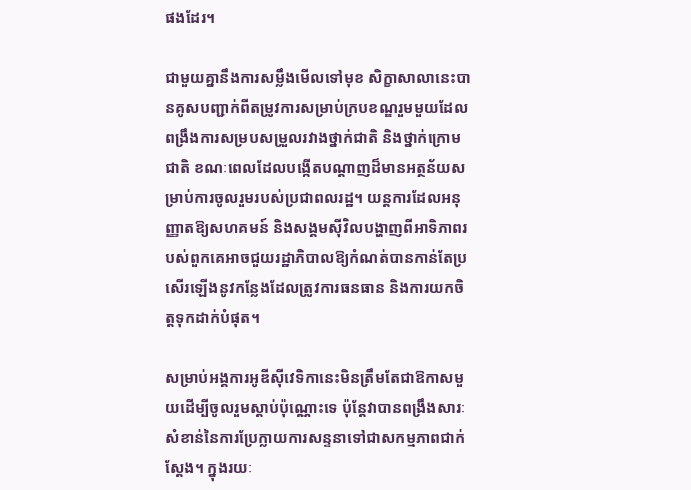ផងដែរ។

ជាមួយគ្នានឹងការសម្លឹងមើលទៅមុខ សិក្ខាសាលានេះបានគូសបញ្ជាក់ពីតម្រូវការសម្រាប់ក្របខណ្ឌរួមមួយដែលពង្រឹងការសម្របសម្រួលរវាងថ្នាក់ជាតិ និងថ្នាក់ក្រោមជាតិ ខណៈពេលដែលបង្កើតបណ្តាញដ៏មានអត្ថន័យសម្រាប់ការចូលរួមរបស់ប្រជាពលរដ្ឋ។ យន្តការដែលអនុញ្ញាតឱ្យសហគមន៍ និងសង្គមស៊ីវិលបង្ហាញពីអាទិភាពរបស់ពួកគេអាចជួយរដ្ឋាភិបាលឱ្យកំណត់បានកាន់តែប្រសើរឡើងនូវកន្លែងដែលត្រូវការធនធាន និងការយកចិត្តទុកដាក់បំផុត។

សម្រាប់អង្គការអូឌីស៊ីវេទិកានេះមិនត្រឹមតែជាឱកាសមួយដើម្បីចូលរួមស្តាប់ប៉ុណ្ណោះទេ ប៉ុន្តែវាបានពង្រឹងសារៈសំខាន់នៃការប្រែក្លាយការសន្ទនាទៅជាសកម្មភាពជាក់ស្ដែង។ ក្នុងរយៈ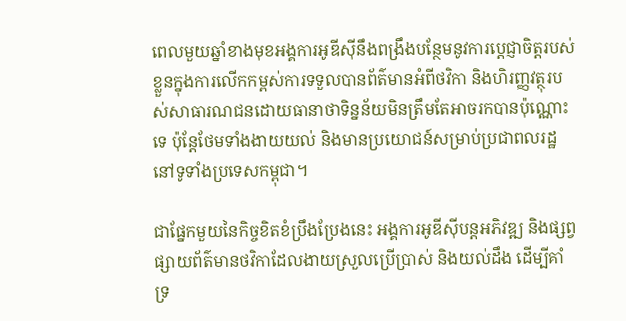ពេលមួយឆ្នាំខាងមុខអង្គការអូឌីស៊ីនឹងពង្រឹងបន្ថែមនូវការប្តេជ្ញាចិត្តរបស់ខ្លួនក្នុងការលើកកម្ពស់ការទទួលបានព័ត៌មានអំពីថវិកា និងហិរញ្ញវត្ថុរបស់សាធារណជនដោយធានាថាទិន្នន័យមិនត្រឹមតែអាចរកបានប៉ុណ្ណោះទេ ប៉ុន្តែថែមទាំងងាយយល់ និងមានប្រយោជន៍សម្រាប់ប្រជាពលរដ្ឋនៅទូទាំងប្រទេសកម្ពុជា។

ជាផ្នែកមួយនៃកិច្ចខិតខំប្រឹងប្រែងនេះ អង្គការអូឌីស៊ីបន្តអភិវឌ្ឍ និងផ្សព្វផ្សាយព័ត៌មានថវិកាដែលងាយស្រួលប្រើប្រាស់ និងយល់ដឹង ដើម្បីគាំទ្រ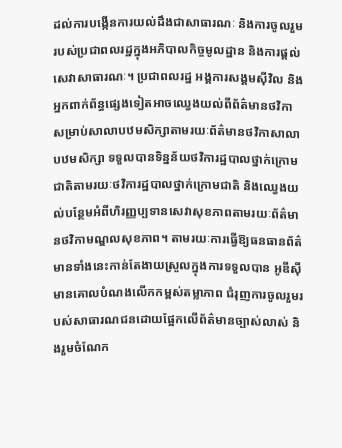ដល់ការបង្កើនការយល់ដឹងជាសាធារណៈ និងការចូលរួមរបស់ប្រជាពលរដ្ឋក្នុងអភិបាលកិច្ចមូលដ្ឋាន និងការផ្តល់សេវាសាធារណៈ។ ប្រជាពលរដ្ឋ អង្គការសង្គមស៊ីវិល និងអ្នកពាក់ព័ន្ធផ្សេងទៀតអាចឈ្វេងយល់ពីព័ត៌មានថវិកាសម្រាប់សាលាបឋមសិក្សាតាមរយៈព័ត៌មានថវិកាសាលាបឋមសិក្សា ទទួលបានទិន្នន័យថវិការដ្ឋបាលថ្នាក់ក្រោមជាតិតាមរយៈថវិការដ្ឋបាលថ្នាក់ក្រោមជាតិ និងឈ្វេងយល់បន្ថែមអំពីហិរញ្ញប្បទានសេវាសុខភាពតាមរយៈព័ត៌មានថវិកាមណ្ឌលសុខភាព។ តាមរយៈការធ្វើឱ្យធនធានព័ត៌មានទាំងនេះកាន់តែងាយស្រួលក្នុងការទទួលបាន អូឌីស៊ីមានគោលបំណងលើកកម្ពស់តម្លាភាព ជំរុញការចូលរួមរបស់សាធារណជនដោយផ្អែកលើព័ត៌មានច្បាស់លាស់ និងរួមចំណែក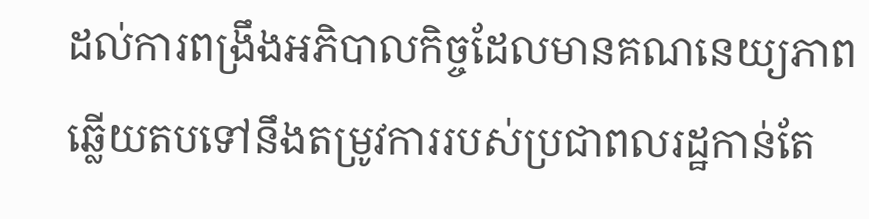ដល់ការពង្រឹងអភិបាលកិច្ចដែលមានគណនេយ្យភាព ឆ្លើយតបទៅនឹងតម្រូវការរបស់ប្រជាពលរដ្ឋកាន់តែ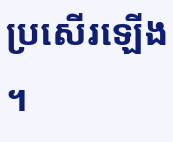ប្រសើរឡើង។